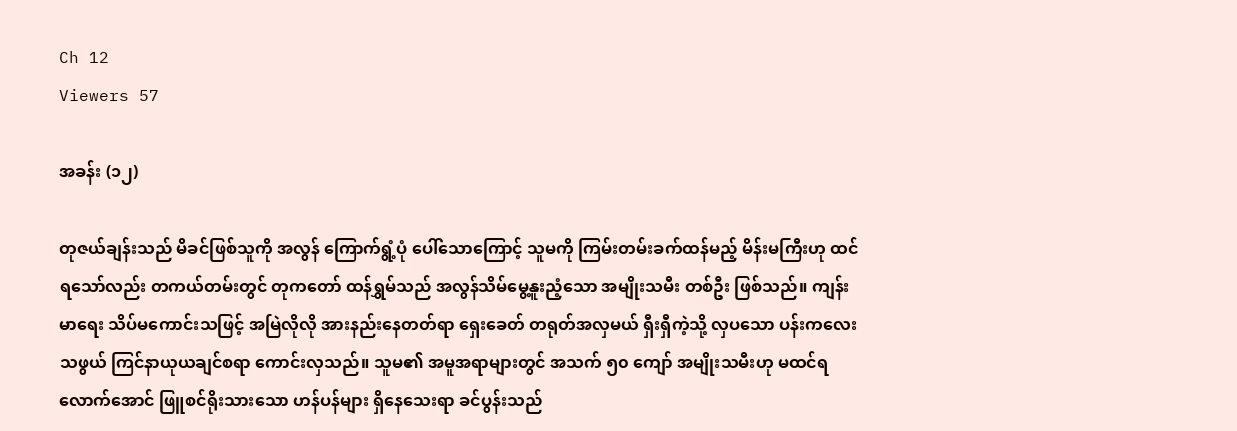Ch 12
Viewers 57

အခန်း (၁၂)

တုဇယ်ချန်းသည် မိခင်ဖြစ်သူကို အလွန် ကြောက်ရွံ့ပုံ ပေါ်သောကြောင့် သူမကို ကြမ်းတမ်းခက်ထန်မည့် မိန်းမကြီးဟု ထင်ရသော်လည်း တကယ်တမ်းတွင် တုကတော် ထန်ရွှမ်သည် အလွန်သိမ်မွေ့နူးညံ့သော အမျိုးသမီး တစ်ဦး ဖြစ်သည်။ ကျန်းမာရေး သိပ်မကောင်းသဖြင့် အမြဲလိုလို အားနည်းနေတတ်ရာ ရှေးခေတ် တရုတ်အလှမယ် ရှီးရှီကဲ့သို့ လှပသော ပန်းကလေးသဖွယ် ကြင်နာယုယချင်စရာ ကောင်းလှသည်။ သူမ၏ အမူအရာများတွင် အသက် ၅၀ ကျော် အမျိုးသမီးဟု မထင်ရလောက်အောင် ဖြူစင်ရိုးသားသော ဟန်ပန်များ ရှိနေသေးရာ ခင်ပွန်းသည်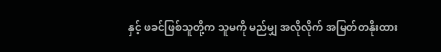နှင့် ဖခင်ဖြစ်သူတို့က သူမကို မည်မျှ အလိုလိုက် အမြတ်တနိုးထား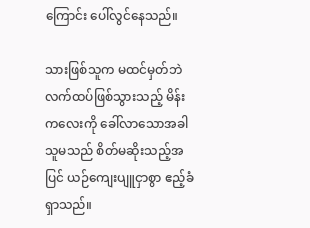ကြောင်း ပေါ်လွင်နေသည်။

သားဖြစ်သူက မထင်မှတ်ဘဲ လက်ထပ်ဖြစ်သွားသည့် မိန်းကလေးကို ခေါ်လာသောအခါ သူမသည် စိတ်မဆိုးသည့်အပြင် ယဉ်ကျေးပျူငှာစွာ ဧည့်ခံရှာသည်။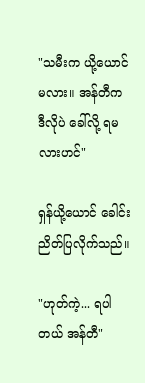"သမီးက ယို့ယောင် မလား။ အန်တီက ဒီလိုပဲ ခေါ်လို့ ရမလားဟင်"

ရှန်ယို့ယောင် ခေါင်းညိတ်ပြလိုက်သည်။

"ဟုတ်ကဲ့... ရပါတယ် အန်တီ"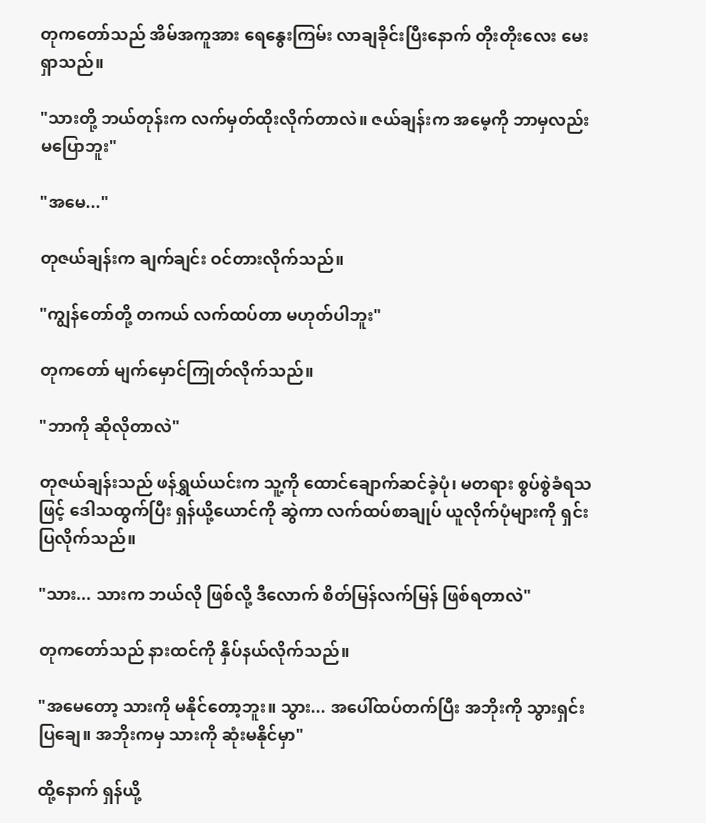တုကတော်သည် အိမ်အကူအား ရေနွေးကြမ်း လာချခိုင်းပြီးနောက် တိုးတိုးလေး မေးရှာသည်။

"သားတို့ ဘယ်တုန်းက လက်မှတ်ထိုးလိုက်တာလဲ။ ဇယ်ချန်းက အမေ့ကို ဘာမှလည်း မပြောဘူး"

"အမေ..."

တုဇယ်ချန်းက ချက်ချင်း ဝင်တားလိုက်သည်။

"ကျွန်တော်တို့ တကယ် လက်ထပ်တာ မဟုတ်ပါဘူး"

တုကတော် မျက်မှောင်ကြုတ်လိုက်သည်။

"ဘာကို ဆိုလိုတာလဲ"

တုဇယ်ချန်းသည် ဖန်ရွှယ်ယင်းက သူ့ကို ထောင်ချောက်ဆင်ခဲ့ပုံ၊ မတရား စွပ်စွဲခံရသဖြင့် ဒေါသထွက်ပြီး ရှန်ယို့ယောင်ကို ဆွဲကာ လက်ထပ်စာချုပ် ယူလိုက်ပုံများကို ရှင်းပြလိုက်သည်။

"သား... သားက ဘယ်လို ဖြစ်လို့ ဒီလောက် စိတ်မြန်လက်မြန် ဖြစ်ရတာလဲ"

တုကတော်သည် နားထင်ကို နှိပ်နယ်လိုက်သည်။

"အမေတော့ သားကို မနိုင်တော့ဘူး။ သွား... အပေါ်ထပ်တက်ပြီး အဘိုးကို သွားရှင်းပြချေ။ အဘိုးကမှ သားကို ဆုံးမနိုင်မှာ"

ထို့နောက် ရှန်ယို့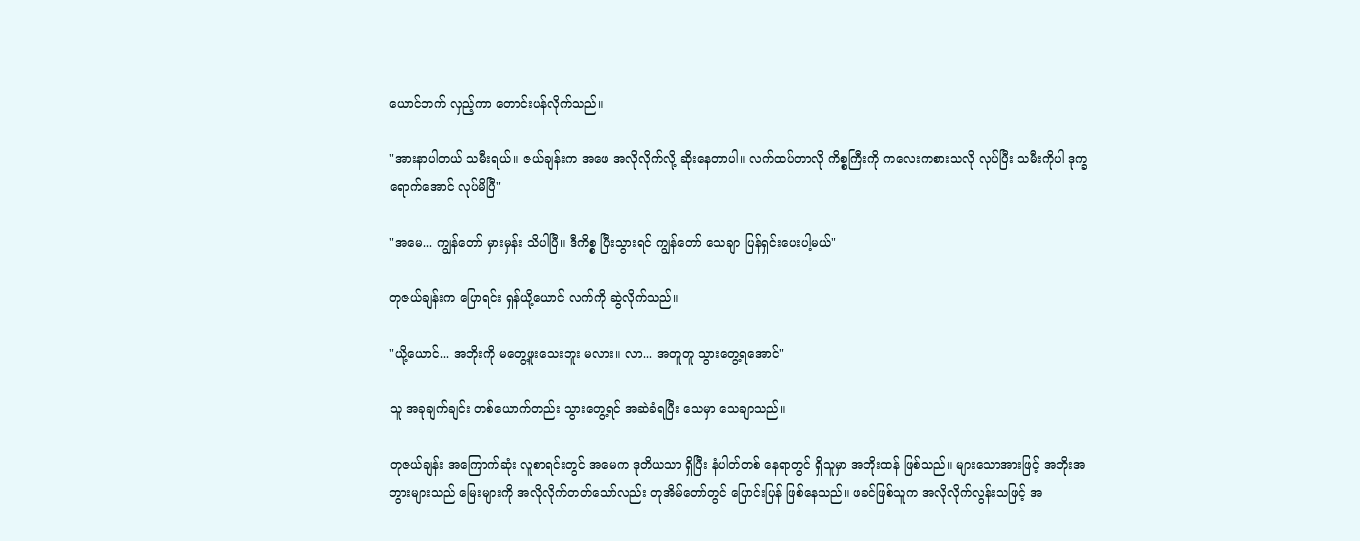ယောင်ဘက် လှည့်ကာ တောင်းပန်လိုက်သည်။

"အားနာပါတယ် သမီးရယ်။ ဇယ်ချန်းက အဖေ အလိုလိုက်လို့ ဆိုးနေတာပါ။ လက်ထပ်တာလို ကိစ္စကြီးကို ကလေးကစားသလို လုပ်ပြီး သမီးကိုပါ ဒုက္ခရောက်အောင် လုပ်မိပြီ"

"အမေ... ကျွန်တော် မှားမှန်း သိပါပြီ။ ဒီကိစ္စ ပြီးသွားရင် ကျွန်တော် သေချာ ပြန်ရှင်းပေးပါ့မယ်"

တုဇယ်ချန်းက ပြောရင်း ရှန်ယို့ယောင် လက်ကို ဆွဲလိုက်သည်။

"ယို့ယောင်... အဘိုးကို မတွေ့ဖူးသေးဘူး မလား။ လာ... အတူတူ သွားတွေ့ရအောင်"

သူ အခုချက်ချင်း တစ်ယောက်တည်း သွားတွေ့ရင် အဆဲခံရပြီး သေမှာ သေချာသည်။

တုဇယ်ချန်း အကြောက်ဆုံး လူစာရင်းတွင် အမေက ဒုတိယသာ ရှိပြီး နံပါတ်တစ် နေရာတွင် ရှိသူမှာ အဘိုးထန် ဖြစ်သည်။ များသောအားဖြင့် အဘိုးအဘွားများသည် မြေးများကို အလိုလိုက်တတ်သော်လည်း တုအိမ်တော်တွင် ပြောင်းပြန် ဖြစ်နေသည်။ ဖခင်ဖြစ်သူက အလိုလိုက်လွန်းသဖြင့် အ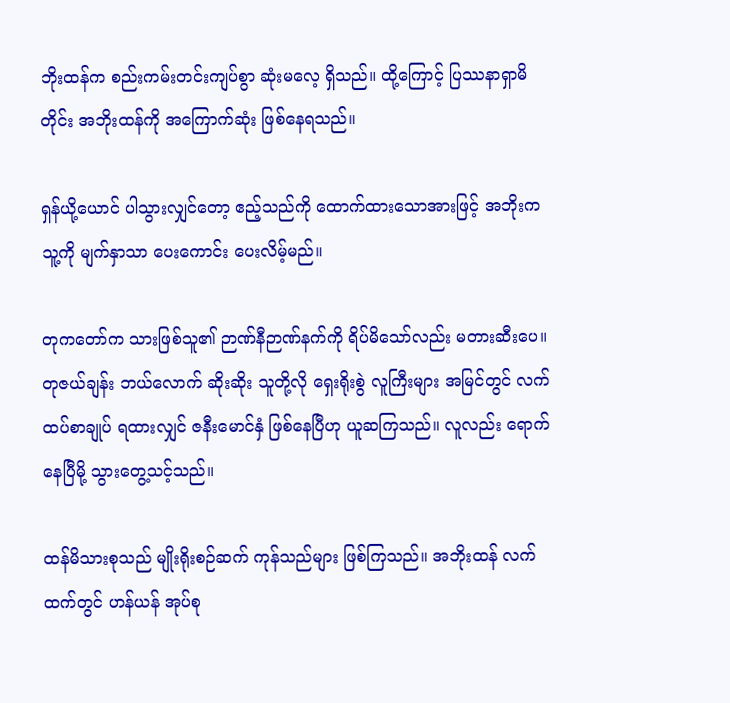ဘိုးထန်က စည်းကမ်းတင်းကျပ်စွာ ဆုံးမလေ့ ရှိသည်။ ထို့ကြောင့် ပြဿနာရှာမိတိုင်း အဘိုးထန်ကို အကြောက်ဆုံး ဖြစ်နေရသည်။

ရှန်ယို့ယောင် ပါသွားလျှင်တော့ ဧည့်သည်ကို ထောက်ထားသောအားဖြင့် အဘိုးက သူ့ကို မျက်နှာသာ ပေးကောင်း ပေးလိမ့်မည်။

တုကတော်က သားဖြစ်သူ၏ ဉာဏ်နီဉာဏ်နက်ကို ရိပ်မိသော်လည်း မတားဆီးပေ။ တုဇယ်ချန်း ဘယ်လောက် ဆိုးဆိုး သူတို့လို ရှေးရိုးစွဲ လူကြီးများ အမြင်တွင် လက်ထပ်စာချုပ် ရထားလျှင် ဇနီးမောင်နှံ ဖြစ်နေပြီဟု ယူဆကြသည်။ လူလည်း ရောက်နေပြီမို့ သွားတွေ့သင့်သည်။

ထန်မိသားစုသည် မျိုးရိုးစဉ်ဆက် ကုန်သည်များ ဖြစ်ကြသည်။ အဘိုးထန် လက်ထက်တွင် ဟန်ယန် အုပ်စု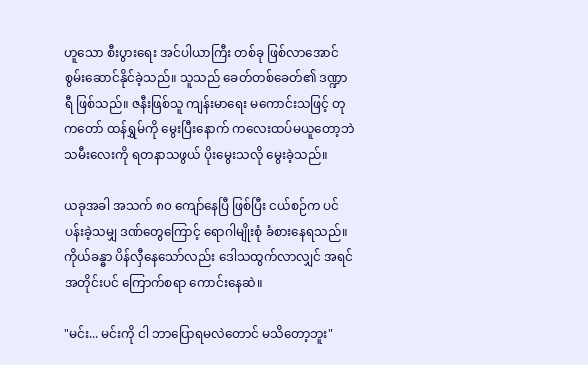ဟူသော စီးပွားရေး အင်ပါယာကြီး တစ်ခု ဖြစ်လာအောင် စွမ်းဆောင်နိုင်ခဲ့သည်။ သူသည် ခေတ်တစ်ခေတ်၏ ဒဏ္ဍာရီ ဖြစ်သည်။ ဇနီးဖြစ်သူ ကျန်းမာရေး မကောင်းသဖြင့် တုကတော် ထန်ရွှမ်ကို မွေးပြီးနောက် ကလေးထပ်မယူတော့ဘဲ သမီးလေးကို ရတနာသဖွယ် ပိုးမွေးသလို မွေးခဲ့သည်။

ယခုအခါ အသက် ၈၀ ကျော်နေပြီ ဖြစ်ပြီး ငယ်စဉ်က ပင်ပန်းခဲ့သမျှ ဒဏ်တွေကြောင့် ရောဂါမျိုးစုံ ခံစားနေရသည်။ ကိုယ်ခန္ဓာ ပိန်လှီနေသော်လည်း ဒေါသထွက်လာလျှင် အရင်အတိုင်းပင် ကြောက်စရာ ကောင်းနေဆဲ။

"မင်း... မင်းကို ငါ ဘာပြောရမလဲတောင် မသိတော့ဘူး"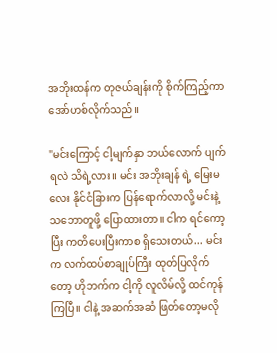အဘိုးထန်က တုဇယ်ချန်းကို စိုက်ကြည့်ကာ အော်ဟစ်လိုက်သည်။

"မင်းကြောင့် ငါ့မျက်နှာ ဘယ်လောက် ပျက်ရလဲ သိရဲ့လား။ မင်း အဘိုးချန် ရဲ့ မြေးမလေး နိုင်ငံခြားက ပြန်ရောက်လာလို့ မင်းနဲ့ သဘောတူဖို့ ပြောထားတာ။ ငါက ရင်ကော့ပြီး ကတိပေးပြီးကာစ ရှိသေးတယ်... မင်းက လက်ထပ်စာချုပ်ကြီး ထုတ်ပြလိုက်တော့ ဟိုဘက်က ငါ့ကို လူလိမ်လို့ ထင်ကုန်ကြပြီ။ ငါနဲ့ အဆက်အဆံ ဖြတ်တော့မလို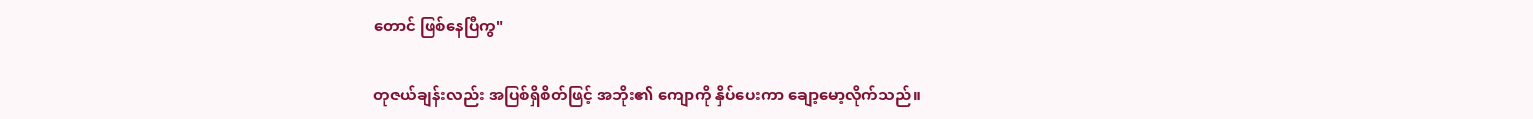တောင် ဖြစ်နေပြီကွ"

တုဇယ်ချန်းလည်း အပြစ်ရှိစိတ်ဖြင့် အဘိုး၏ ကျောကို နှိပ်ပေးကာ ချော့မော့လိုက်သည်။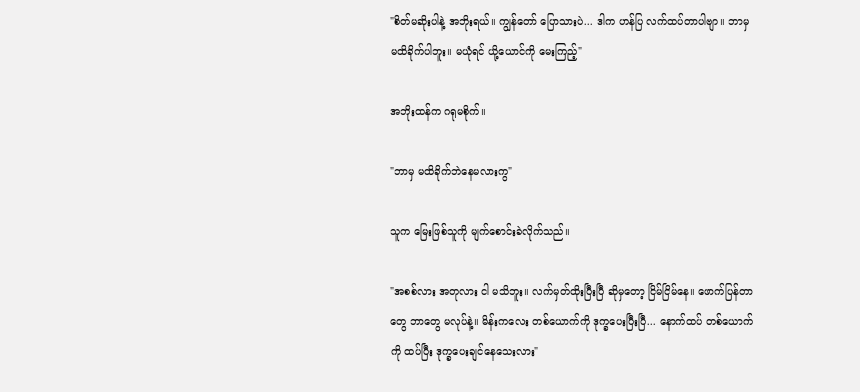"စိတ်မဆိုးပါနဲ့ အဘိုးရယ်။ ကျွန်တော် ပြောသားပဲ... ဒါက ဟန်ပြ လက်ထပ်တာပါဗျာ။ ဘာမှ မထိခိုက်ပါဘူး။ မယုံရင် ယို့ယောင်ကို မေးကြည့်"

အဘိုးထန်က ဂရုမစိုက်။

"ဘာမှ မထိခိုက်ဘဲနေမလားကွ"

သူက မြေးဖြစ်သူကို မျက်စောင်းခဲလိုက်သည်။

"အစစ်လား အတုလား ငါ မသိဘူး။ လက်မှတ်ထိုးပြီးပြီ ဆိုမှတော့ ငြိမ်ငြိမ်နေ။ ဖောက်ပြန်တာတွေ ဘာတွေ မလုပ်နဲ့။ မိန်းကလေး တစ်ယောက်ကို ဒုက္ခပေးပြီးပြီ... နောက်ထပ် တစ်ယောက်ကို ထပ်ပြီး ဒုက္ခပေးချင်နေသေးလား"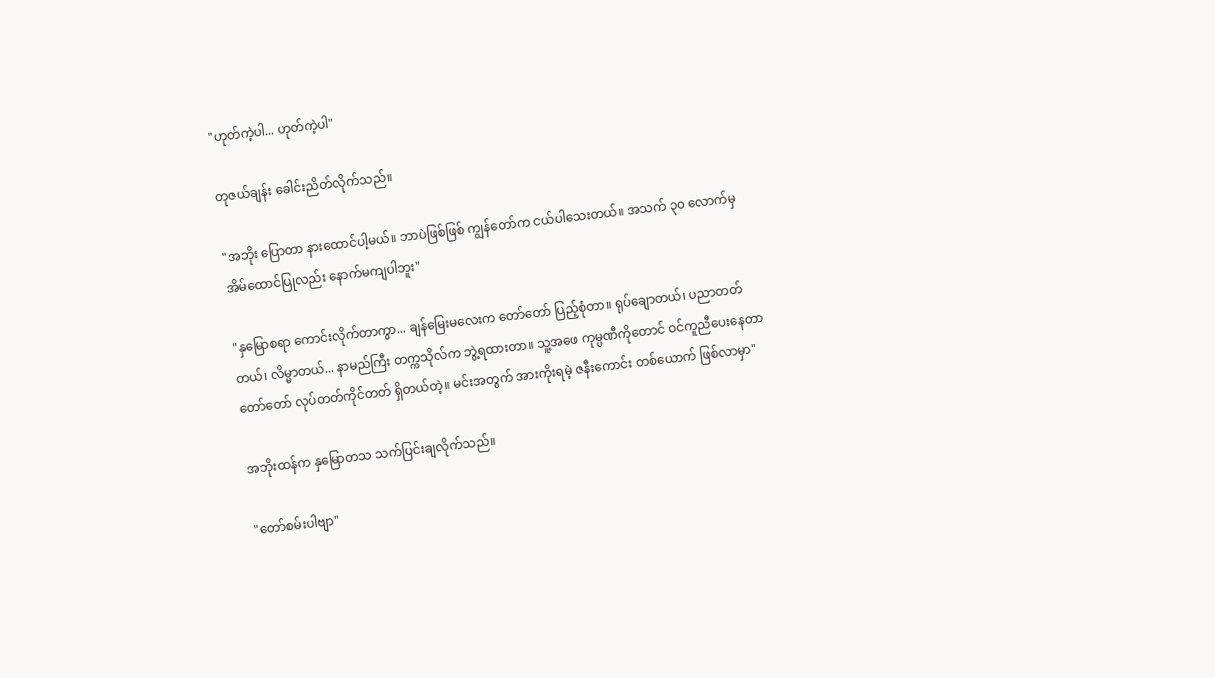"ဟုတ်ကဲ့ပါ... ဟုတ်ကဲ့ပါ"

တုဇယ်ချန်း ခေါင်းညိတ်လိုက်သည်။

"အဘိုး ပြောတာ နားထောင်ပါ့မယ်။ ဘာပဲဖြစ်ဖြစ် ကျွန်တော်က ငယ်ပါသေးတယ်။ အသက် ၃၀ လောက်မှ အိမ်ထောင်ပြုလည်း နောက်မကျပါဘူး"

"နှမြောစရာ ကောင်းလိုက်တာကွာ... ချန်မြေးမလေးက တော်တော် ပြည့်စုံတာ။ ရုပ်ချောတယ်၊ ပညာတတ်တယ်၊ လိမ္မာတယ်... နာမည်ကြီး တက္ကသိုလ်က ဘွဲ့ရထားတာ။ သူ့အဖေ ကုမ္ပဏီကိုတောင် ဝင်ကူညီပေးနေတာ တော်တော် လုပ်တတ်ကိုင်တတ် ရှိတယ်တဲ့။ မင်းအတွက် အားကိုးရမဲ့ ဇနီးကောင်း တစ်ယောက် ဖြစ်လာမှာ"

အဘိုးထန်က နှမြောတသ သက်ပြင်းချလိုက်သည်။

"တော်စမ်းပါဗျာ"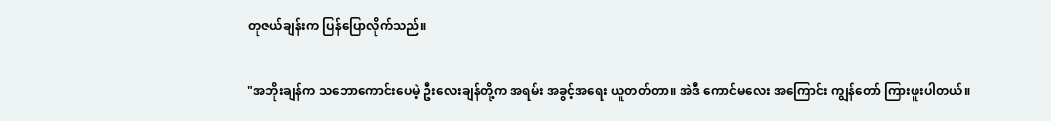တုဇယ်ချန်းက ပြန်ပြောလိုက်သည်။

"အဘိုးချန်က သဘောကောင်းပေမဲ့ ဦးလေးချန်တို့က အရမ်း အခွင့်အရေး ယူတတ်တာ။ အဲဒီ ကောင်မလေး အကြောင်း ကျွန်တော် ကြားဖူးပါတယ်။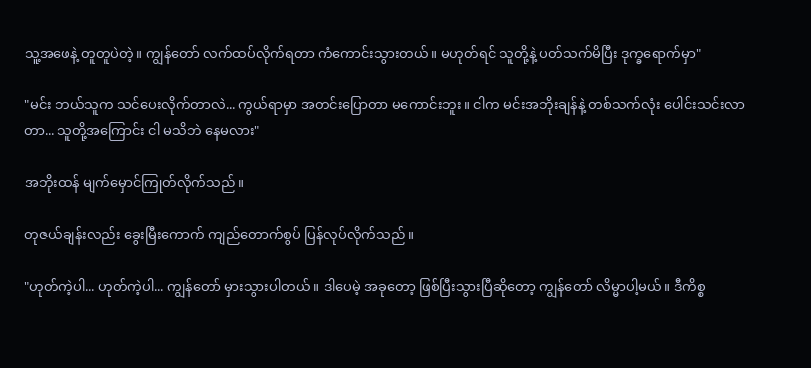သူ့အဖေနဲ့ တူတူပဲတဲ့။ ကျွန်တော် လက်ထပ်လိုက်ရတာ ကံကောင်းသွားတယ်။ မဟုတ်ရင် သူတို့နဲ့ ပတ်သက်မိပြီး ဒုက္ခရောက်မှာ"

"မင်း ဘယ်သူက သင်ပေးလိုက်တာလဲ... ကွယ်ရာမှာ အတင်းပြောတာ မကောင်းဘူး။ ငါက မင်းအဘိုးချန်နဲ့ တစ်သက်လုံး ပေါင်းသင်းလာတာ... သူတို့အကြောင်း ငါ မသိဘဲ နေမလား"

အဘိုးထန် မျက်မှောင်ကြုတ်လိုက်သည်။

တုဇယ်ချန်းလည်း ခွေးမြီးကောက် ကျည်တောက်စွပ် ပြန်လုပ်လိုက်သည်။

"ဟုတ်ကဲ့ပါ... ဟုတ်ကဲ့ပါ... ကျွန်တော် မှားသွားပါတယ်။ ဒါပေမဲ့ အခုတော့ ဖြစ်ပြီးသွားပြီဆိုတော့ ကျွန်တော် လိမ္မာပါ့မယ်။ ဒီကိစ္စ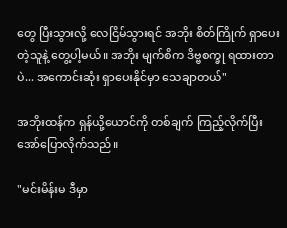တွေ ပြီးသွားလို့ လေငြိမ်သွားရင် အဘိုး စိတ်ကြိုက် ရှာပေးတဲ့သူနဲ့ တွေ့ပါ့မယ်။ အဘိုး မျက်စိက ဒိဗ္ဗစက္ခု ရထားတာပဲ... အကောင်းဆုံး ရှာပေးနိုင်မှာ သေချာတယ်"

အဘိုးထန်က ရှန်ယို့ယောင်ကို တစ်ချက် ကြည့်လိုက်ပြီး အော်ပြောလိုက်သည်။

"မင်းမိန်းမ ဒီမှာ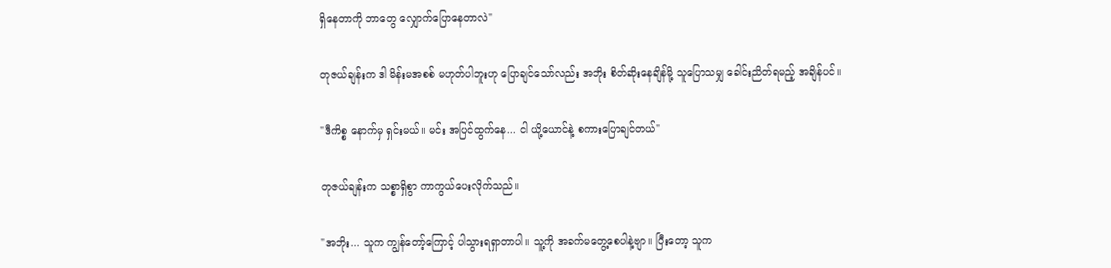ရှိနေတာကို ဘာတွေ လျှောက်ပြောနေတာလဲ"

တုဇယ်ချန်းက ဒါ မိန်းမအစစ် မဟုတ်ပါဘူးဟု ပြောချင်သော်လည်း အဘိုး စိတ်ဆိုးနေချိန်မို့ သူပြောသမျှ ခေါင်းညိတ်ရမည့် အချိန်ပင်။

"ဒီကိစ္စ နောက်မှ ရှင်းမယ်။ မင်း အပြင်ထွက်နေ... ငါ ယို့ယောင်နဲ့ စကားပြောချင်တယ်"

တုဇယ်ချန်းက သစ္စာရှိစွာ ကာကွယ်ပေးလိုက်သည်။

"အဘိုး... သူက ကျွန်တော့်ကြောင့် ပါသွားရရှာတာပါ။ သူ့ကို အခက်မတွေ့စေပါနဲ့ဗျာ။ ပြီးတော့ သူက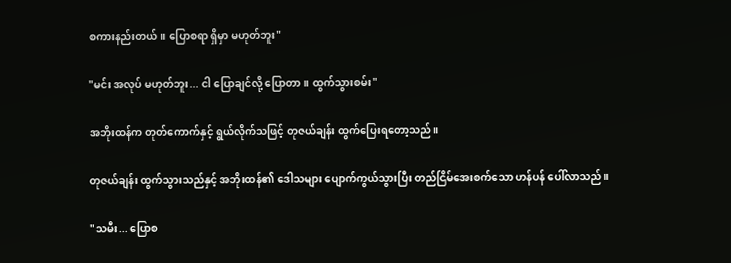စကားနည်းတယ်။ ပြောစရာ ရှိမှာ မဟုတ်ဘူး"

"မင်း အလုပ် မဟုတ်ဘူး... ငါ ပြောချင်လို့ ပြောတာ။ ထွက်သွားစမ်း"

အဘိုးထန်က တုတ်ကောက်နှင့် ရွယ်လိုက်သဖြင့် တုဇယ်ချန်း ထွက်ပြေးရတော့သည်။

တုဇယ်ချန်း ထွက်သွားသည်နှင့် အဘိုးထန်၏ ဒေါသများ ပျောက်ကွယ်သွားပြီး တည်ငြိမ်အေးစက်သော ဟန်ပန် ပေါ်လာသည်။

"သမီး... ပြောစ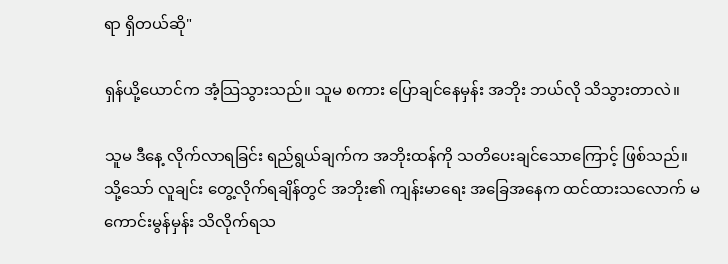ရာ ရှိတယ်ဆို"

ရှန်ယို့ယောင်က အံ့သြသွားသည်။ သူမ စကား ပြောချင်နေမှန်း အဘိုး ဘယ်လို သိသွားတာလဲ။

သူမ ဒီနေ့ လိုက်လာရခြင်း ရည်ရွယ်ချက်က အဘိုးထန်ကို သတိပေးချင်သောကြောင့် ဖြစ်သည်။ သို့သော် လူချင်း တွေ့လိုက်ရချိန်တွင် အဘိုး၏ ကျန်းမာရေး အခြေအနေက ထင်ထားသလောက် မကောင်းမွန်မှန်း သိလိုက်ရသ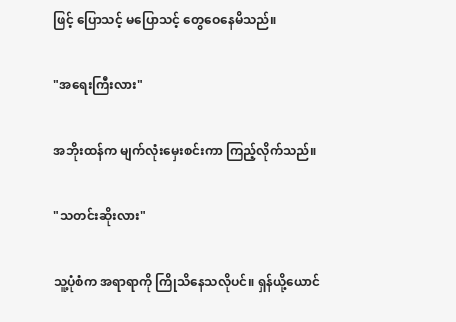ဖြင့် ပြောသင့် မပြောသင့် တွေဝေနေမိသည်။

"အရေးကြီးလား"

အဘိုးထန်က မျက်လုံးမှေးစင်းကာ ကြည့်လိုက်သည်။

"သတင်းဆိုးလား"

သူ့ပုံစံက အရာရာကို ကြိုသိနေသလိုပင်။ ရှန်ယို့ယောင်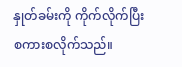နှုတ်ခမ်းကို ကိုက်လိုက်ပြီး စကားစလိုက်သည်။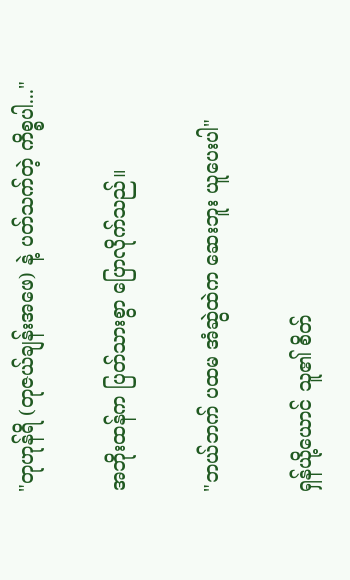"တုဟုန်ရိ (တုဇယ်ချန်းအဖေ) နဲ့ ပတ်သက်တဲ့ ကိစ္စပါ..."

အဘိုးထန်က ပြတ်သားစွာ ပြောလိုက်သည်။

"ဘယ်ဘက် ပထမ အံဆွဲထဲက ဆေးဘူး ယူပေးပါ"

ရှန်ယို့ယောင် သူ၏ စိတ်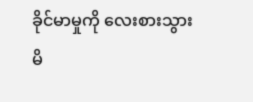ခိုင်မာမှုကို လေးစားသွားမိ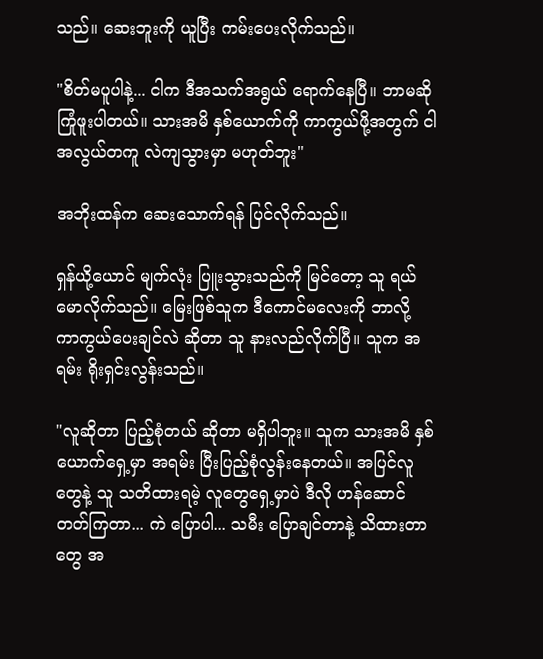သည်။ ဆေးဘူးကို ယူပြီး ကမ်းပေးလိုက်သည်။

"စိတ်မပူပါနဲ့... ငါက ဒီအသက်အရွယ် ရောက်နေပြီ။ ဘာမဆို ကြုံဖူးပါတယ်။ သားအမိ နှစ်ယောက်ကို ကာကွယ်ဖို့အတွက် ငါ အလွယ်တကူ လဲကျသွားမှာ မဟုတ်ဘူး"

အဘိုးထန်က ဆေးသောက်ရန် ပြင်လိုက်သည်။

ရှန်ယို့ယောင် မျက်လုံး ပြူးသွားသည်ကို မြင်တော့ သူ ရယ်မောလိုက်သည်။ မြေးဖြစ်သူက ဒီကောင်မလေးကို ဘာလို့ ကာကွယ်ပေးချင်လဲ ဆိုတာ သူ နားလည်လိုက်ပြီ။ သူက အရမ်း ရိုးရှင်းလွန်းသည်။

"လူဆိုတာ ပြည့်စုံတယ် ဆိုတာ မရှိပါဘူး။ သူက သားအမိ နှစ်ယောက်ရှေ့မှာ အရမ်း ပြီးပြည့်စုံလွန်းနေတယ်။ အပြင်လူတွေနဲ့ သူ သတိထားရမဲ့ လူတွေရှေ့မှာပဲ ဒီလို ဟန်ဆောင်တတ်ကြတာ... ကဲ ပြောပါ... သမီး ပြောချင်တာနဲ့ သိထားတာတွေ အ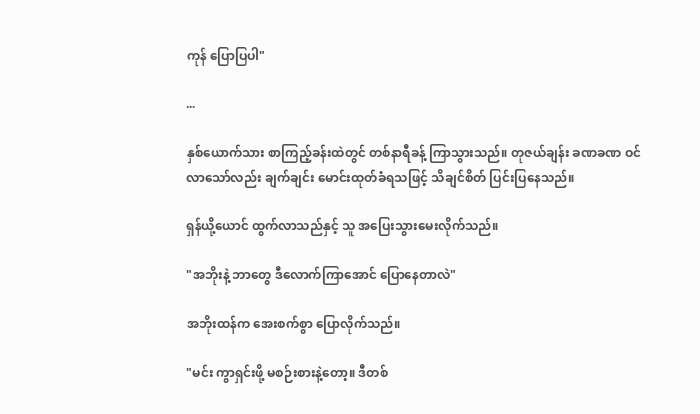ကုန် ပြောပြပါ"

...

နှစ်ယောက်သား စာကြည့်ခန်းထဲတွင် တစ်နာရီခန့် ကြာသွားသည်။ တုဇယ်ချန်း ခဏခဏ ဝင်လာသော်လည်း ချက်ချင်း မောင်းထုတ်ခံရသဖြင့် သိချင်စိတ် ပြင်းပြနေသည်။

ရှန်ယို့ယောင် ထွက်လာသည်နှင့် သူ အပြေးသွားမေးလိုက်သည်။

"အဘိုးနဲ့ ဘာတွေ ဒီလောက်ကြာအောင် ပြောနေတာလဲ"

အဘိုးထန်က အေးစက်စွာ ပြောလိုက်သည်။

"မင်း ကွာရှင်းဖို့ မစဉ်းစားနဲ့တော့။ ဒီတစ်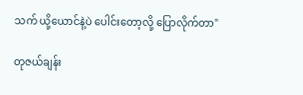သက် ယို့ယောင်နဲ့ပဲ ပေါင်းတော့လို့ ပြောလိုက်တာ"

တုဇယ်ချန်း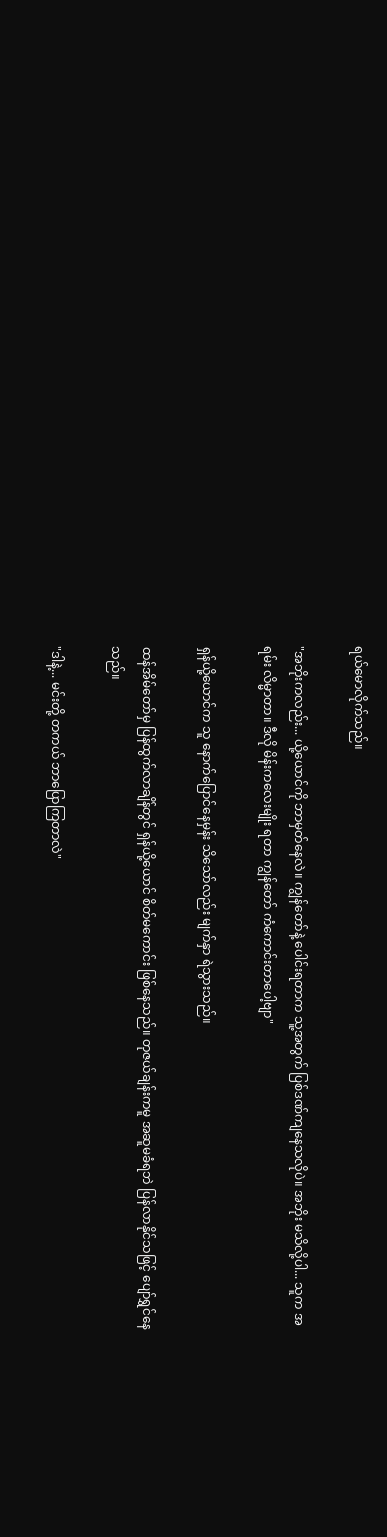ရယ်မောလိုက်သည်။

"အဘိုးကလည်း... ယို့ယောင်ကို ဘာမှတ်နေလဲ။ ကျွန်တော်နဲ့ ပေါင်းရတာက သူ့အတွက် ပြစ်ဒဏ်ကျနေသလိုပဲ။ အဘိုး မသိလို့ပါ... သူက အရမ်း လိမ္မာတာ။ ဒီလို မိန်းကလေးမျိုး ရတာ ကျွန်တော် ကံကောင်းတာပေါ့ဗျာ"

ရှန်ယို့ယောင်က သူ နောက်ပြောင်နေမှန်း သိသော်လည်း မျက်နှာ ရဲသွားသည်။

ထန်အိမ်တော်မှ ပြန်ထွက်လာချိန်တွင် ရှန်ယို့ယောင် စိတ်မကောင်း ဖြစ်နေသည်။ တုဇယ်ချန်းကမူ အဆူမခံရဘဲ ပြန်လာနိုင်သဖြင့် ပျော်ရွှင်နေသည်။

"ဒါနဲ့... မင်းတို့ တကယ် ဘာပြောကြတာလဲ"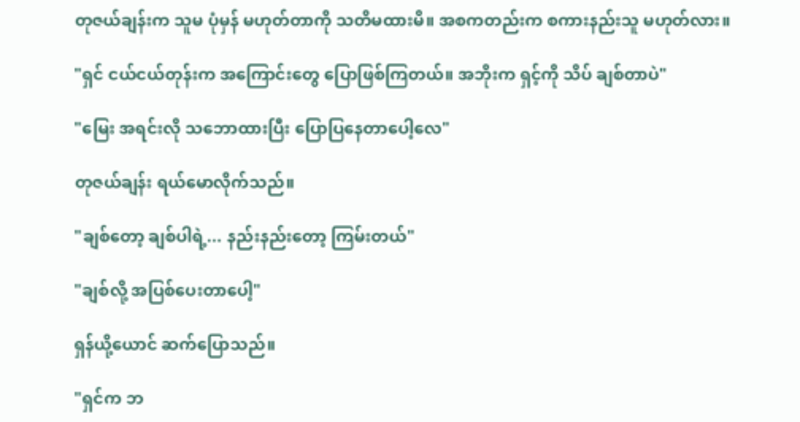တုဇယ်ချန်းက သူမ ပုံမှန် မဟုတ်တာကို သတိမထားမိ။ အစကတည်းက စကားနည်းသူ မဟုတ်လား။

"ရှင် ငယ်ငယ်တုန်းက အကြောင်းတွေ ပြောဖြစ်ကြတယ်။ အဘိုးက ရှင့်ကို သိပ် ချစ်တာပဲ"

"မြေး အရင်းလို သဘောထားပြီး ပြောပြနေတာပေါ့လေ"

တုဇယ်ချန်း ရယ်မောလိုက်သည်။

"ချစ်တော့ ချစ်ပါရဲ့... နည်းနည်းတော့ ကြမ်းတယ်"

"ချစ်လို့ အပြစ်ပေးတာပေါ့"

ရှန်ယို့ယောင် ဆက်ပြောသည်။

"ရှင်က ဘ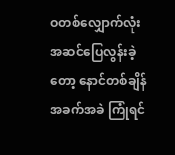ဝတစ်လျှောက်လုံး အဆင်ပြေလွန်းခဲ့တော့ နောင်တစ်ချိန် အခက်အခဲ ကြုံရင်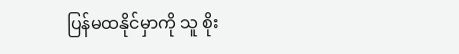ပြန်မထနိုင်မှာကို သူ စိုး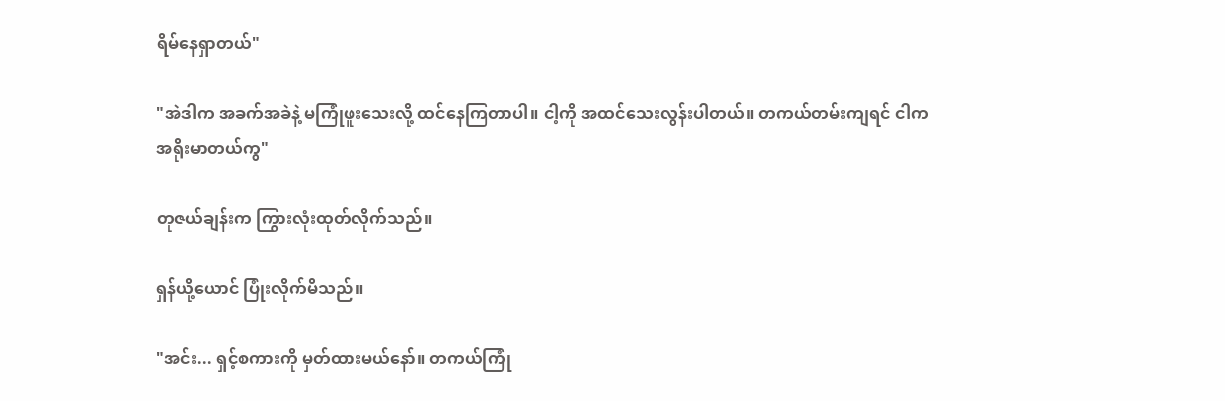ရိမ်နေရှာတယ်"

"အဲဒါက အခက်အခဲနဲ့ မကြုံဖူးသေးလို့ ထင်နေကြတာပါ။ ငါ့ကို အထင်သေးလွန်းပါတယ်။ တကယ်တမ်းကျရင် ငါက အရိုးမာတယ်ကွ"

တုဇယ်ချန်းက ကြွားလုံးထုတ်လိုက်သည်။

ရှန်ယို့ယောင် ပြုံးလိုက်မိသည်။

"အင်း... ရှင့်စကားကို မှတ်ထားမယ်နော်။ တကယ်ကြုံ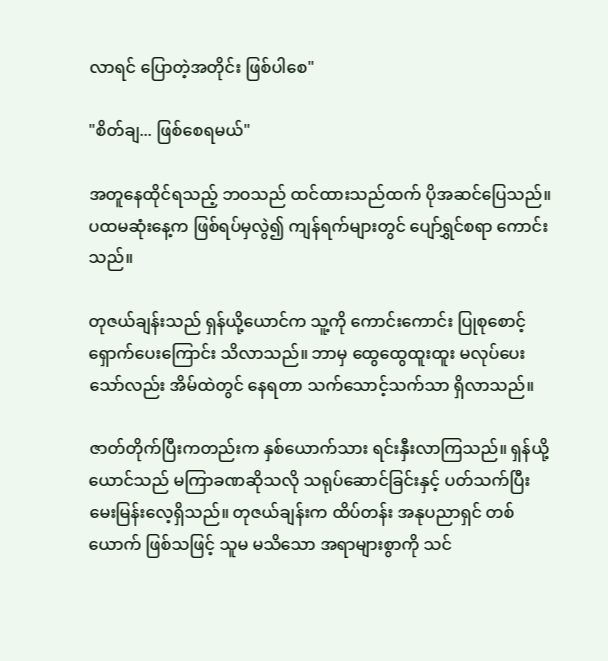လာရင် ပြောတဲ့အတိုင်း ဖြစ်ပါစေ"

"စိတ်ချ... ဖြစ်စေရမယ်"

အတူနေထိုင်ရသည့် ဘဝသည် ထင်ထားသည်ထက် ပိုအဆင်ပြေသည်။ ပထမဆုံးနေ့က ဖြစ်ရပ်မှလွဲ၍ ကျန်ရက်များတွင် ပျော်ရွှင်စရာ ကောင်းသည်။

တုဇယ်ချန်းသည် ရှန်ယို့ယောင်က သူ့ကို ကောင်းကောင်း ပြုစုစောင့်ရှောက်ပေးကြောင်း သိလာသည်။ ဘာမှ ထွေထွေထူးထူး မလုပ်ပေးသော်လည်း အိမ်ထဲတွင် နေရတာ သက်သောင့်သက်သာ ရှိလာသည်။

ဇာတ်တိုက်ပြီးကတည်းက နှစ်ယောက်သား ရင်းနှီးလာကြသည်။ ရှန်ယို့ယောင်သည် မကြာခဏဆိုသလို သရုပ်ဆောင်ခြင်းနှင့် ပတ်သက်ပြီး မေးမြန်းလေ့ရှိသည်။ တုဇယ်ချန်းက ထိပ်တန်း အနုပညာရှင် တစ်ယောက် ဖြစ်သဖြင့် သူမ မသိသော အရာများစွာကို သင်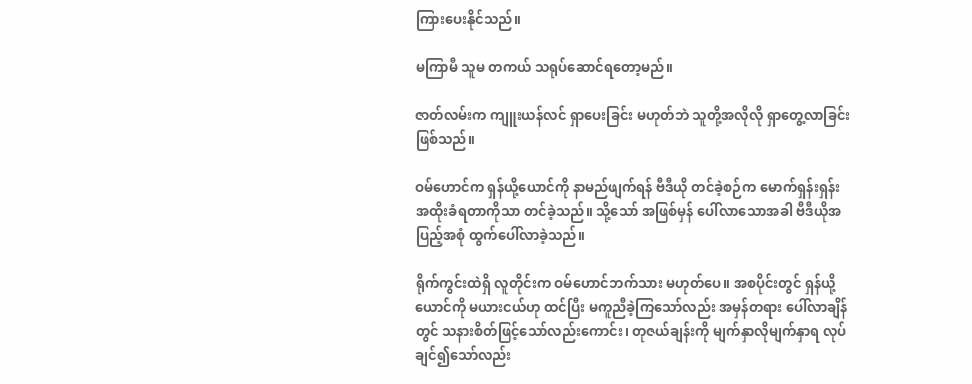ကြားပေးနိုင်သည်။

မကြာမီ သူမ တကယ် သရုပ်ဆောင်ရတော့မည်။

ဇာတ်လမ်းက ကျူးယန်လင် ရှာပေးခြင်း မဟုတ်ဘဲ သူတို့အလိုလို ရှာတွေ့လာခြင်း ဖြစ်သည်။

ဝမ်ဟောင်က ရှန်ယို့ယောင်ကို နာမည်ဖျက်ရန် ဗီဒီယို တင်ခဲ့စဉ်က မောက်ရှန်းရှန်း အထိုးခံရတာကိုသာ တင်ခဲ့သည်။ သို့သော် အဖြစ်မှန် ပေါ်လာသောအခါ ဗီဒီယိုအပြည့်အစုံ ထွက်ပေါ်လာခဲ့သည်။

ရိုက်ကွင်းထဲရှိ လူတိုင်းက ဝမ်ဟောင်ဘက်သား မဟုတ်ပေ။ အစပိုင်းတွင် ရှန်ယို့ယောင်ကို မယားငယ်ဟု ထင်ပြီး မကူညီခဲ့ကြသော်လည်း အမှန်တရား ပေါ်လာချိန်တွင် သနားစိတ်ဖြင့်သော်လည်းကောင်း၊ တုဇယ်ချန်းကို မျက်နှာလိုမျက်နှာရ လုပ်ချင်၍သော်လည်း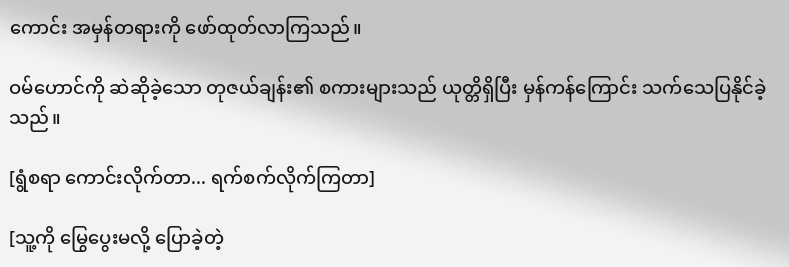ကောင်း အမှန်တရားကို ဖော်ထုတ်လာကြသည်။

ဝမ်ဟောင်ကို ဆဲဆိုခဲ့သော တုဇယ်ချန်း၏ စကားများသည် ယုတ္တိရှိပြီး မှန်ကန်ကြောင်း သက်သေပြနိုင်ခဲ့သည်။

[ရွံစရာ ကောင်းလိုက်တာ... ရက်စက်လိုက်ကြတာ]

[သူ့ကို မြွေပွေးမလို့ ပြောခဲ့တဲ့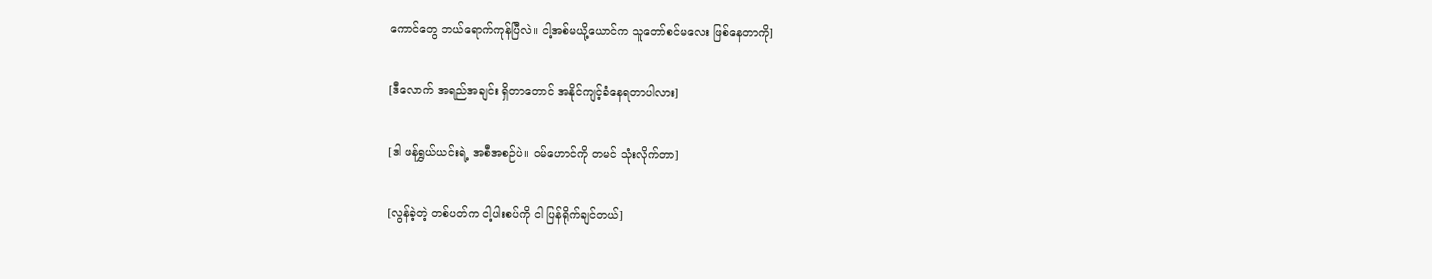ကောင်တွေ ဘယ်ရောက်ကုန်ပြီလဲ။ ငါ့အစ်မယို့ယောင်က သူတော်စင်မလေး ဖြစ်နေတာကို]

[ဒီလောက် အရည်အချင်း ရှိတာတောင် အနိုင်ကျင့်ခံနေရတာပါလား]

[ဒါ ဖန်ရွှယ်ယင်းရဲ့ အစီအစဉ်ပဲ။ ဝမ်ဟောင်ကို တမင် သုံးလိုက်တာ]

[လွန်ခဲ့တဲ့ တစ်ပတ်က ငါ့ပါးစပ်ကို ငါ ပြန်ရိုက်ချင်တယ်]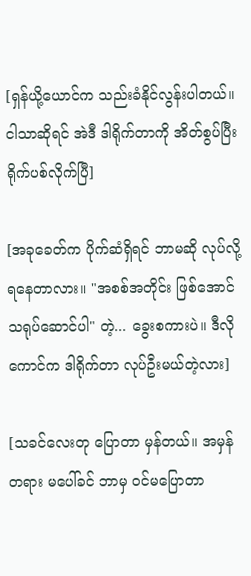[ရှန်ယို့ယောင်က သည်းခံနိုင်လွန်းပါတယ်။ ငါသာဆိုရင် အဲဒီ ဒါရိုက်တာကို အိတ်စွပ်ပြီး ရိုက်ပစ်လိုက်ပြီ]

[အခုခေတ်က ပိုက်ဆံရှိရင် ဘာမဆို လုပ်လို့ ရနေတာလား။ "အစစ်အတိုင်း ဖြစ်အောင် သရုပ်ဆောင်ပါ" တဲ့... ခွေးစကားပဲ။ ဒီလိုကောင်က ဒါရိုက်တာ လုပ်ဦးမယ်တဲ့လား]

[သခင်လေးတု ပြောတာ မှန်တယ်။ အမှန်တရား မပေါ်ခင် ဘာမှ ဝင်မပြောတာ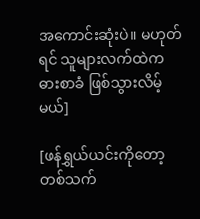အကောင်းဆုံးပဲ။ မဟုတ်ရင် သူများလက်ထဲက ဓားစာခံ ဖြစ်သွားလိမ့်မယ်]

[ဖန်ရွှယ်ယင်းကိုတော့ တစ်သက်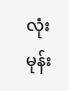လုံး မုန်း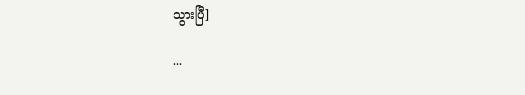သွားပြီ]

...